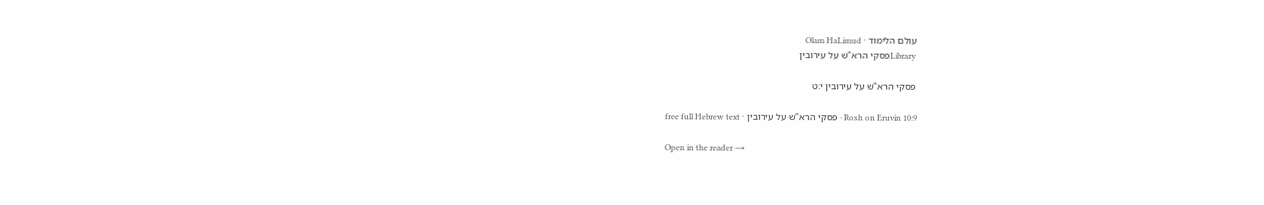עולם הלימוד · Olam HaLimud
Libraryפסקי הרא"ש על עירובין

פסקי הרא"ש על עירובין י:ט

Rosh on Eruvin 10:9 · פסקי הרא"ש על עירובין · free full Hebrew text

Open in the reader →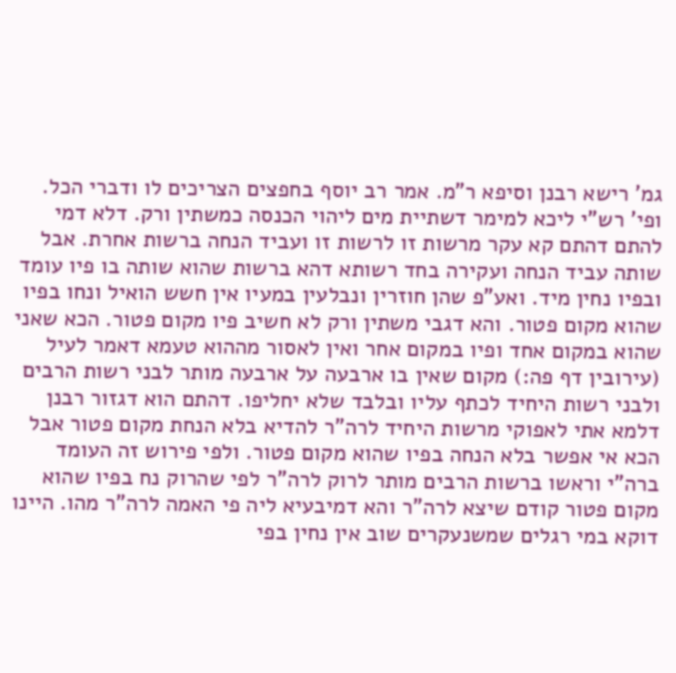גמ' רישא רבנן וסיפא ר"מ. אמר רב יוסף בחפצים הצריכים לו ודברי הכל. ופי' רש"י ליכא למימר דשתיית מים ליהוי הכנסה כמשתין ורק. דלא דמי להתם דהתם קא עקר מרשות זו לרשות זו ועביד הנחה ברשות אחרת. אבל שותה עביד הנחה ועקירה בחד רשותא דהא ברשות שהוא שותה בו פיו עומד ובפיו נחין מיד. ואע"פ שהן חוזרין ונבלעין במעיו אין חשש הואיל ונחו בפיו שהוא מקום פטור. והא דגבי משתין ורק לא חשיב פיו מקום פטור. הכא שאני שהוא במקום אחד ופיו במקום אחר ואין לאסור מההוא טעמא דאמר לעיל (עירובין דף פה:) מקום שאין בו ארבעה על ארבעה מותר לבני רשות הרבים ולבני רשות היחיד לכתף עליו ובלבד שלא יחליפו. דהתם הוא דגזור רבנן דלמא אתי לאפוקי מרשות היחיד לרה"ר להדיא בלא הנחת מקום פטור אבל הכא אי אפשר בלא הנחה בפיו שהוא מקום פטור. ולפי פירוש זה העומד ברה"י וראשו ברשות הרבים מותר לרוק לרה"ר לפי שהרוק נח בפיו שהוא מקום פטור קודם שיצא לרה"ר והא דמיבעיא ליה פי האמה לרה"ר מהו. היינו דוקא במי רגלים שמשנעקרים שוב אין נחין בפי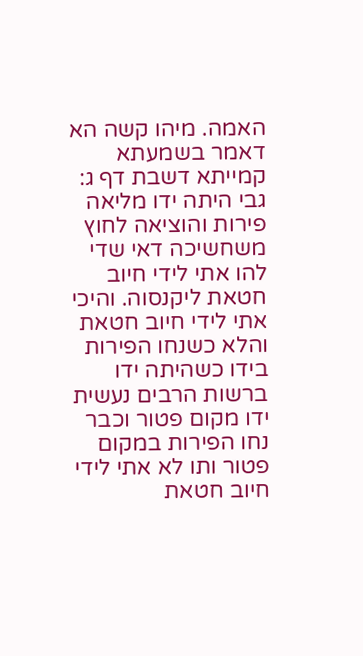האמה. מיהו קשה הא דאמר בשמעתא קמייתא דשבת דף ג: גבי היתה ידו מליאה פירות והוציאה לחוץ משחשיכה דאי שדי להו אתי לידי חיוב חטאת ליקנסוה. והיכי אתי לידי חיוב חטאת והלא כשנחו הפירות בידו כשהיתה ידו ברשות הרבים נעשית ידו מקום פטור וכבר נחו הפירות במקום פטור ותו לא אתי לידי חיוב חטאת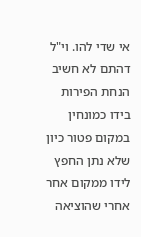אי שדי להו. וי"ל דהתם לא חשיב הנחת הפירות בידו כמונחין במקום פטור כיון שלא נתן החפץ לידו ממקום אחר אחרי שהוציאה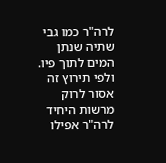לרה"ר כמו גבי שתיה שנתן המים לתוך פיו. ולפי תירוץ זה אסור לרוק מרשות היחיד לרה"ר אפילו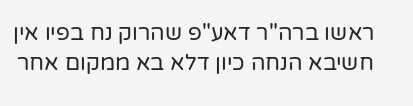ראשו ברה"ר דאע"פ שהרוק נח בפיו אין חשיבא הנחה כיון דלא בא ממקום אחר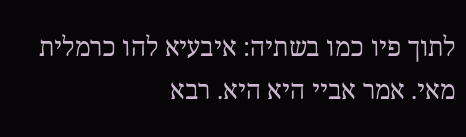לתוך פיו כמו בשתיה: איבעיא להו כרמלית מאי. אמר אביי היא היא. רבא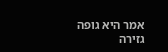אמר היא גופה גזירה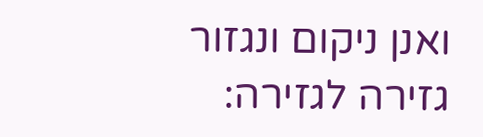ואנן ניקום ונגזור גזירה לגזירה: